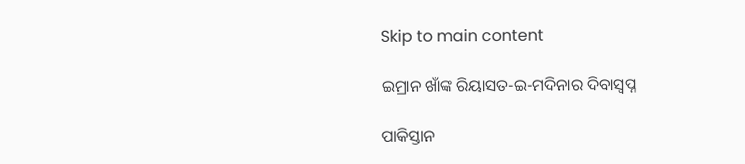Skip to main content

ଇମ୍ରାନ ଖାଁଙ୍କ ରିୟାସତ-ଇ-ମଦିନାର ଦିବାସ୍ଵପ୍ନ

ପାକିସ୍ତାନ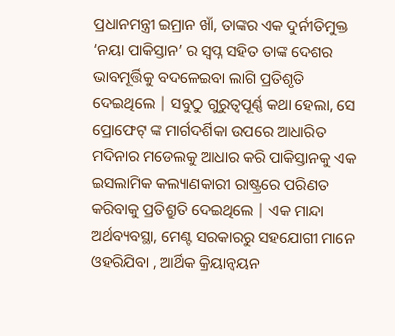ପ୍ରଧାନମନ୍ତ୍ରୀ ଇମ୍ରାନ ଖାଁ, ତାଙ୍କର ଏକ ଦୁର୍ନୀତିମୁକ୍ତ ‘ନୟା ପାକିସ୍ତାନ’ ର ସ୍ଵପ୍ନ ସହିତ ତାଙ୍କ ଦେଶର ଭାବମୂର୍ତ୍ତିକୁ ବଦଳେଇବା ଲାଗି ପ୍ରତିଶୃତି ଦେଇଥିଲେ | ସବୁଠୁ ଗୁରୁତ୍ୱପୂର୍ଣ୍ଣ କଥା ହେଲା, ସେ ପ୍ରୋଫେଟ୍ ଙ୍କ ମାର୍ଗଦର୍ଶିକା ଉପରେ ଆଧାରିତ ମଦିନାର ମଡେଲକୁ ଆଧାର କରି ପାକିସ୍ତାନକୁ ଏକ ଇସଲାମିକ କଲ୍ୟାଣକାରୀ ରାଷ୍ଟ୍ରରେ ପରିଣତ କରିବାକୁ ପ୍ରତିଶ୍ରୁତି ଦେଇଥିଲେ | ଏକ ମାନ୍ଦା ଅର୍ଥବ୍ୟବସ୍ଥା, ମେଣ୍ଟ ସରକାରରୁ ସହଯୋଗୀ ମାନେ ଓହରିଯିବା , ଆର୍ଥିକ କ୍ରିୟାନ୍ବୟନ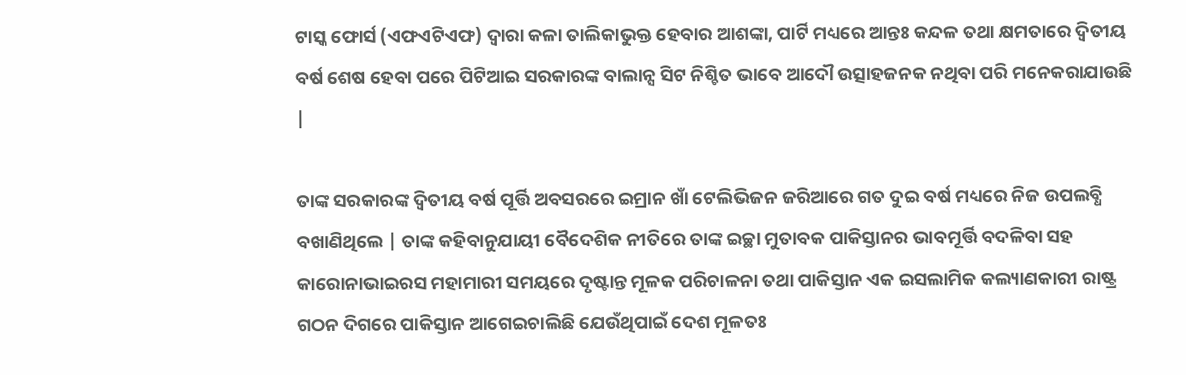ଟାସ୍କ ଫୋର୍ସ (ଏଫଏଟିଏଫ) ଦ୍ଵାରା କଳା ତାଲିକାଭୁକ୍ତ ହେବାର ଆଶଙ୍କା, ପାର୍ଟି ମଧ୍ୟରେ ଆନ୍ତଃ କନ୍ଦଳ ତଥା କ୍ଷମତାରେ ଦ୍ଵିତୀୟ ବର୍ଷ ଶେଷ ହେବା ପରେ ପିଟିଆଇ ସରକାରଙ୍କ ବାଲାନ୍ସ ସିଟ ନିଶ୍ଚିତ ଭାବେ ଆଦୌ ଉତ୍ସାହଜନକ ନଥିବା ପରି ମନେକରାଯାଉଛି |

ତାଙ୍କ ସରକାରଙ୍କ ଦ୍ଵିତୀୟ ବର୍ଷ ପୂର୍ତ୍ତି ଅବସରରେ ଇମ୍ରାନ ଖାଁ ଟେଲିଭିଜନ ଜରିଆରେ ଗତ ଦୁଇ ବର୍ଷ ମଧ୍ୟରେ ନିଜ ଉପଲବ୍ଧି ବଖାଣିଥିଲେ | ତାଙ୍କ କହିବାନୁଯାୟୀ ବୈଦେଶିକ ନୀତିରେ ତାଙ୍କ ଇଚ୍ଛା ମୁତାବକ ପାକିସ୍ତାନର ଭାବମୂର୍ତ୍ତି ବଦଳିବା ସହ କାରୋନାଭାଇରସ ମହାମାରୀ ସମୟରେ ଦୃଷ୍ଟାନ୍ତ ମୂଳକ ପରିଚାଳନା ତଥା ପାକିସ୍ତାନ ଏକ ଇସଲାମିକ କଲ୍ୟାଣକାରୀ ରାଷ୍ଟ୍ର ଗଠନ ଦିଗରେ ପାକିସ୍ତାନ ଆଗେଇଚାଲିଛି ଯେଉଁଥିପାଇଁ ଦେଶ ମୂଳତଃ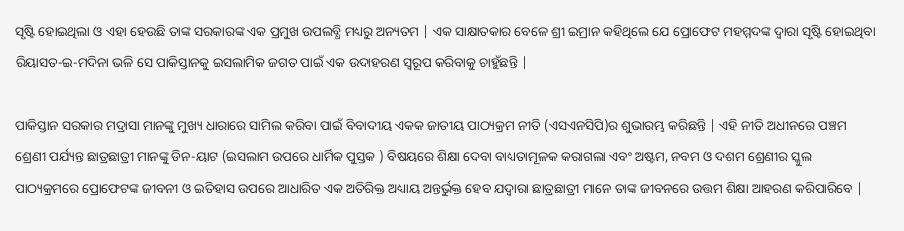ସୃଷ୍ଟି ହୋଇଥିଲା ଓ ଏହା ହେଉଛି ତାଙ୍କ ସରକାରଙ୍କ ଏକ ପ୍ରମୁଖ ଉପଲବ୍ଧି ମଧ୍ୟରୁ ଅନ୍ୟତମ | ଏକ ସାକ୍ଷାତକାର ବେଳେ ଶ୍ରୀ ଇମ୍ରାନ କହିଥିଲେ ଯେ ପ୍ରୋଫେଟ ମହମ୍ମଦଙ୍କ ଦ୍ଵାରା ସୃଷ୍ଟି ହୋଇଥିବା ରିୟାସତ-ଇ-ମଦିନା ଭଳି ସେ ପାକିସ୍ତାନକୁ ଇସଲାମିକ ଜଗତ ପାଇଁ ଏକ ଉଦାହରଣ ସ୍ୱରୂପ କରିବାକୁ ଚାହୁଁଛନ୍ତି |

ପାକିସ୍ତାନ ସରକାର ମଦ୍ରାସା ମାନଙ୍କୁ ମୁଖ୍ୟ ଧାରାରେ ସାମିଲ କରିବା ପାଇଁ ବିବାଦୀୟ ଏକକ ଜାତୀୟ ପାଠ୍ୟକ୍ରମ ନୀତି (ଏସଏନସିପି)ର ଶୁଭାରମ୍ଭ କରିଛନ୍ତି | ଏହି ନୀତି ଅଧୀନରେ ପଞ୍ଚମ ଶ୍ରେଣୀ ପର୍ଯ୍ୟନ୍ତ ଛାତ୍ରଛାତ୍ରୀ ମାନଙ୍କୁ ଡିନ-ୟାଟ (ଇସଲାମ ଉପରେ ଧାର୍ମିକ ପୁସ୍ତକ ) ବିଷୟରେ ଶିକ୍ଷା ଦେବା ବାଧ୍ୟତାମୂଳକ କରାଗଲା ଏବଂ ଅଷ୍ଟମ, ନବମ ଓ ଦଶମ ଶ୍ରେଣୀର ସ୍କୁଲ ପାଠ୍ୟକ୍ରମରେ ପ୍ରୋଫେଟଙ୍କ ଜୀବନୀ ଓ ଇତିହାସ ଉପରେ ଆଧାରିତ ଏକ ଅତିରିକ୍ତ ଅଧ୍ୟାୟ ଅନ୍ତର୍ଭୁକ୍ତ ହେବ ଯଦ୍ଵାରା ଛାତ୍ରଛାତ୍ରୀ ମାନେ ତାଙ୍କ ଜୀବନରେ ଉତ୍ତମ ଶିକ୍ଷା ଆହରଣ କରିପାରିବେ |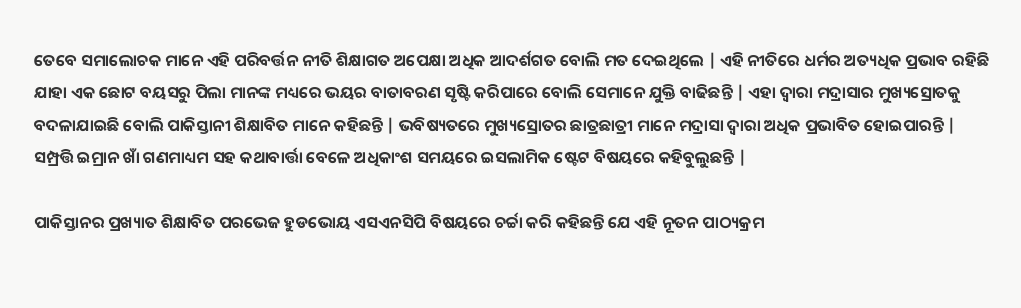ତେବେ ସମାଲୋଚକ ମାନେ ଏହି ପରିବର୍ତ୍ତନ ନୀତି ଶିକ୍ଷାଗତ ଅପେକ୍ଷା ଅଧିକ ଆଦର୍ଶଗତ ବୋଲି ମତ ଦେଇଥିଲେ | ଏହି ନୀତିରେ ଧର୍ମର ଅତ୍ୟଧିକ ପ୍ରଭାବ ରହିଛି ଯାହା ଏକ ଛୋଟ ବୟସରୁ ପିଲା ମାନଙ୍କ ମଧ୍ୟରେ ଭୟର ବାତାବରଣ ସୃଷ୍ଟି କରିପାରେ ବୋଲି ସେମାନେ ଯୁକ୍ତି ବାଢିଛନ୍ତି | ଏହା ଦ୍ଵାରା ମଦ୍ରାସାର ମୁଖ୍ୟସ୍ରୋତକୁ ବଦଳାଯାଇଛି ବୋଲି ପାକିସ୍ତାନୀ ଶିକ୍ଷାବିତ ମାନେ କହିଛନ୍ତି | ଭବିଷ୍ୟତରେ ମୁଖ୍ୟସ୍ରୋତର ଛାତ୍ରଛାତ୍ରୀ ମାନେ ମଦ୍ରାସା ଦ୍ଵାରା ଅଧିକ ପ୍ରଭାବିତ ହୋଇପାରନ୍ତି | ସମ୍ପ୍ରତ୍ତି ଇମ୍ରାନ ଖାଁ ଗଣମାଧ୍ୟମ ସହ କଥାବାର୍ତ୍ତା ବେଳେ ଅଧିକାଂଶ ସମୟରେ ଇସଲାମିକ ଷ୍ଟେଟ ବିଷୟରେ କହିବୁଲୁଛନ୍ତି |

ପାକିସ୍ତାନର ପ୍ରଖ୍ୟାତ ଶିକ୍ଷାବିତ ପରଭେଜ ହୁଡଭୋୟ ଏସଏନସିପି ବିଷୟରେ ଚର୍ଚ୍ଚା କରି କହିଛନ୍ତି ଯେ ଏହି ନୂତନ ପାଠ୍ୟକ୍ରମ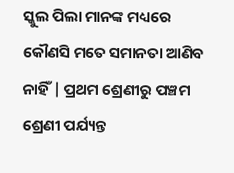ସ୍କୁଲ ପିଲା ମାନଙ୍କ ମଧ୍ୟରେ କୌଣସି ମତେ ସମାନତା ଆଣିବ ନାହିଁ | ପ୍ରଥମ ଶ୍ରେଣୀରୁ ପଞ୍ଚମ ଶ୍ରେଣୀ ପର୍ଯ୍ୟନ୍ତ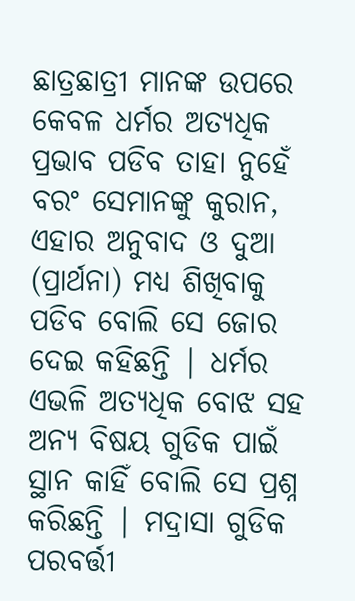ଛାତ୍ରଛାତ୍ରୀ ମାନଙ୍କ ଉପରେ କେବଳ ଧର୍ମର ଅତ୍ୟଧିକ ପ୍ରଭାବ ପଡିବ ତାହା ନୁହେଁ ବରଂ ସେମାନଙ୍କୁ କୁରାନ, ଏହାର ଅନୁବାଦ ଓ ଦୁଆ (ପ୍ରାର୍ଥନା) ମଧ୍ୟ ଶିଖିବାକୁ ପଡିବ ବୋଲି ସେ ଜୋର ଦେଇ କହିଛନ୍ତି | ଧର୍ମର ଏଭଳି ଅତ୍ୟଧିକ ବୋଝ ସହ ଅନ୍ୟ ବିଷୟ ଗୁଡିକ ପାଇଁ ସ୍ଥାନ କାହିଁ ବୋଲି ସେ ପ୍ରଶ୍ନ କରିଛନ୍ତି | ମଦ୍ରାସା ଗୁଡିକ ପରବର୍ତ୍ତୀ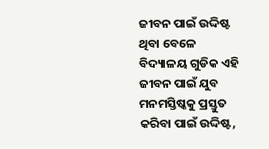ଜୀବନ ପାଇଁ ଉଦ୍ଦିଷ୍ଟ ଥିବା ବେଳେ ବିଦ୍ୟାଳୟ ଗୁଡିକ ଏହି ଜୀବନ ପାଇଁ ଯୁବ ମନମସ୍ତିଷ୍କକୁ ପ୍ରସ୍ତୁତ କରିବା ପାଇଁ ଉଦ୍ଦିଷ୍ଟ,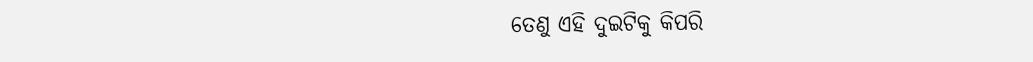ତେଣୁ ଏହି ଦୁଇଟିକୁ କିପରି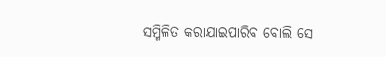ସମ୍ମିଳିତ କରାଯାଇପାରିବ ବୋଲି ସେ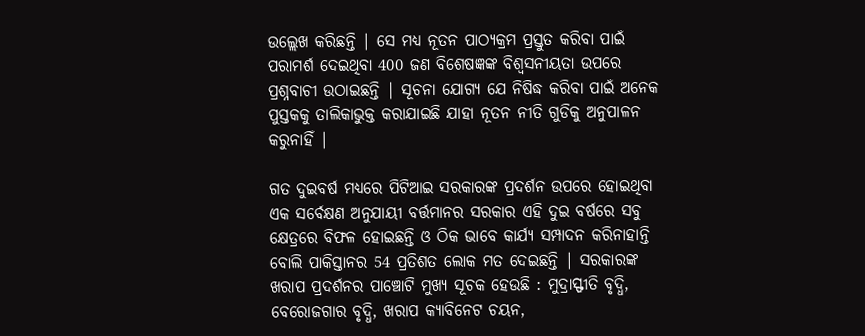ଉଲ୍ଲେଖ କରିଛନ୍ତି | ସେ ମଧ୍ୟ ନୂତନ ପାଠ୍ୟକ୍ରମ ପ୍ରସ୍ତୁତ କରିବା ପାଇଁ ପରାମର୍ଶ ଦେଇଥିବା 400 ଜଣ ବିଶେଷଜ୍ଞଙ୍କ ବିଶ୍ଵସନୀୟତା ଉପରେ ପ୍ରଶ୍ନବାଚୀ ଉଠାଇଛନ୍ତି | ସୂଚନା ଯୋଗ୍ୟ ଯେ ନିଷିଦ୍ଧ କରିବା ପାଇଁ ଅନେକ ପୁସ୍ତକକୁ ତାଲିକାଭୁକ୍ତ କରାଯାଇଛି ଯାହା ନୂତନ ନୀତି ଗୁଡିକୁ ଅନୁପାଳନ କରୁନାହିଁ |

ଗତ ଦୁଇବର୍ଷ ମଧ୍ୟରେ ପିଟିଆଇ ସରକାରଙ୍କ ପ୍ରଦର୍ଶନ ଉପରେ ହୋଇଥିବା ଏକ ସର୍ବେକ୍ଷଣ ଅନୁଯାୟୀ ବର୍ତ୍ତମାନର ସରକାର ଏହି ଦୁଇ ବର୍ଷରେ ସବୁ କ୍ଷେତ୍ରରେ ବିଫଳ ହୋଇଛନ୍ତି ଓ ଠିକ ଭାବେ କାର୍ଯ୍ୟ ସମ୍ପାଦନ କରିନାହାନ୍ତି ବୋଲି ପାକିସ୍ତାନର 54 ପ୍ରତିଶତ ଲୋକ ମତ ଦେଇଛନ୍ତି | ସରକାରଙ୍କ ଖରାପ ପ୍ରଦର୍ଶନର ପାଞ୍ଚୋଟି ମୁଖ୍ୟ ସୂଚକ ହେଉଛି : ମୁଦ୍ରାସ୍ଫୀତି ବୃଦ୍ଧି, ବେରୋଜଗାର ବୃଦ୍ଧି, ଖରାପ କ୍ୟାବିନେଟ ଚୟନ,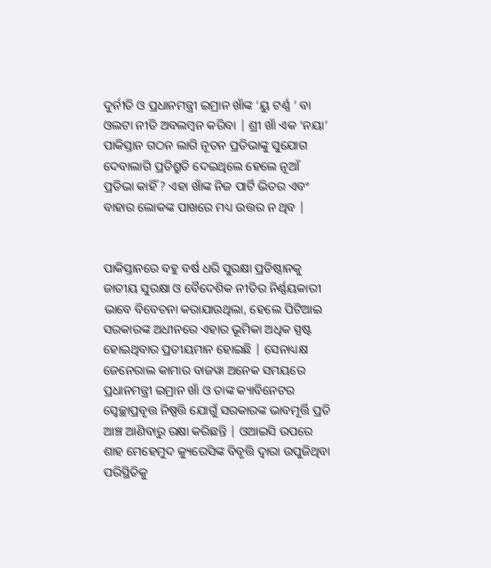ଦୁର୍ନୀତି ଓ ପ୍ରଧାନମନ୍ତ୍ରୀ ଇମ୍ରାନ ଖାଁଙ୍କ ‘ୟୁ ଟର୍ଣ୍ଣ ’ ବା ଓଲଟା ନୀତି ଅବଲମ୍ବନ କରିବା | ଶ୍ରୀ ଖାଁ ଏକ ‘ନୟା’ ପାକିସ୍ତାନ ଗଠନ ଲାଗି ନୂତନ ପ୍ରତିଭାଙ୍କୁ ସୁଯୋଗ ଦେବାଲାଗି ପ୍ରତିଶ୍ରୁତି ଦେଇଥିଲେ ହେଲେ ନୂଆଁ ପ୍ରତିଭା କାହିଁ ? ଏହା ଖାଁଙ୍କ ନିଜ ପାର୍ଟି ଭିତର ଏବଂ ବାହାର ଲୋକଙ୍କ ପାଖରେ ମଧ୍ୟ ଉତ୍ତର ନ ଥିବ |


ପାକିସ୍ତାନରେ ବହୁ ବର୍ଷ ଧରି ସୁରକ୍ଷା ପ୍ରତିଷ୍ଠାନକୁ ଜାତୀୟ ସୁରକ୍ଷା ଓ ବୈଦେଶିକ ନୀତିର ନିର୍ଣ୍ଣୟକାରୀ ଭାବେ ବିବେଚନା କରାଯାଉଥିଲା, ହେଲେ ପିଟିଆଇ ସରକାରଙ୍କ ଅଧୀନରେ ଏହାର ଭୂମିକା ଅଧିକ ସ୍ପଷ୍ଟ ହୋଇଥିବାର ପ୍ରତୀୟମାନ ହୋଇଛି | ସେନାଧ୍ୟକ୍ଷ ଜେନେରାଲ କାମାର ବାଜୱା ଅନେକ ସମୟରେ ପ୍ରଧାନମନ୍ତ୍ରୀ ଇମ୍ରାନ ଖାଁ ଓ ତାଙ୍କ କ୍ୟାବିନେଟର ସ୍ଵେଚ୍ଛାପ୍ରବୃତ୍ତ ନିଷ୍ପତ୍ତି ଯୋଗୁଁ ସରକାରଙ୍କ ଭାବମୂର୍ତ୍ତି ପ୍ରତି ଆଞ୍ଚ ଆଣିବାରୁ ରକ୍ଷା କରିଛନ୍ତି | ଓଆଇସି ଉପରେ ଶାହ ମେହେମୁଦ କ୍ୟୁରେସିଙ୍କ ବିବୃତ୍ତି ଦ୍ଵାରା ଉପୁଜିଥିବା ପରିସ୍ଥିତିକୁ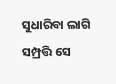ସୁଧାରିବା ଲାଗି ସମ୍ପ୍ରତ୍ତି ସେ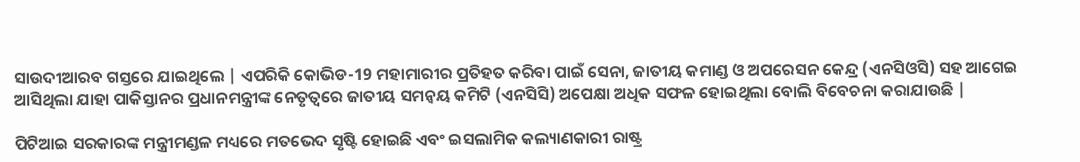ସାଉଦୀଆରବ ଗସ୍ତରେ ଯାଇଥିଲେ | ଏପରିକି କୋଭିଡ-19 ମହାମାରୀର ପ୍ରତିହତ କରିବା ପାଇଁ ସେନା, ଜାତୀୟ କମାଣ୍ଡ ଓ ଅପରେସନ କେନ୍ଦ୍ର (ଏନସିଓସି) ସହ ଆଗେଇ ଆସିଥିଲା ଯାହା ପାକିସ୍ତାନର ପ୍ରଧାନମନ୍ତ୍ରୀଙ୍କ ନେତୃତ୍ଵରେ ଜାତୀୟ ସମନ୍ଵୟ କମିଟି (ଏନସିସି) ଅପେକ୍ଷା ଅଧିକ ସଫଳ ହୋଇଥିଲା ବୋଲି ବିବେଚନା କରାଯାଉଛି |

ପିଟିଆଇ ସରକାରଙ୍କ ମନ୍ତ୍ରୀମଣ୍ଡଳ ମଧ୍ୟରେ ମତଭେଦ ସୃଷ୍ଟି ହୋଇଛି ଏବଂ ଇସଲାମିକ କଲ୍ୟାଣକାରୀ ରାଷ୍ଟ୍ର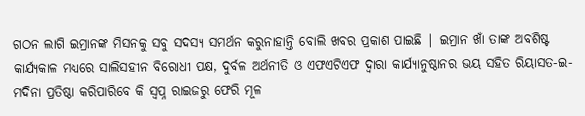ଗଠନ ଲାଗି ଇମ୍ରାନଙ୍କ ମିସନକୁ ସବୁ ସଦସ୍ୟ ସମର୍ଥନ କରୁନାହାନ୍ତି ବୋଲି ଖବର ପ୍ରକାଶ ପାଇଛି | ଇମ୍ରାନ ଖାଁ ତାଙ୍କ ଅବଶିଷ୍ଟ କାର୍ଯ୍ୟକାଳ ମଧ୍ୟରେ ସାଲିସହୀନ ବିରୋଧୀ ପକ୍ଷ, ଦୁର୍ବଳ ଅର୍ଥନୀତି ଓ ଏଫଏଟିଏଫ ଦ୍ଵାରା କାର୍ଯ୍ୟାନୁଷ୍ଠାନର ଭୟ ସହିତ ରିୟାସତ-ଇ-ମଦିନା ପ୍ରତିଷ୍ଠା କରିପାରିବେ କି ସ୍ଵପ୍ନ ରାଇଜରୁ ଫେରି ମୂଳ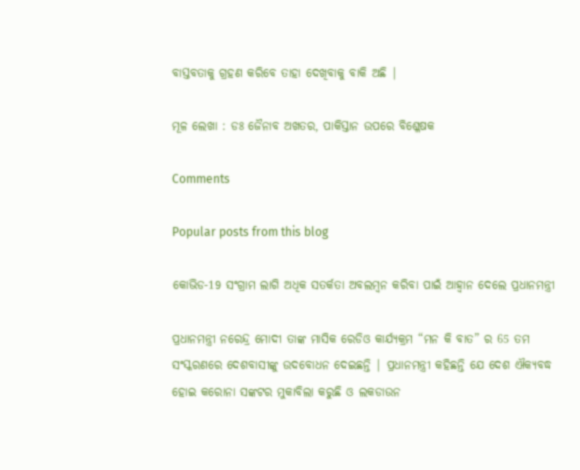ବାସ୍ତବତାକୁ ଗ୍ରହଣ କରିବେ ତାହା ଦେଖିବାକୁ ବାକି ଅଛି |

ମୂଳ ଲେଖା : ଡଃ ଜୈନାବ ଅଖତର, ପାକିସ୍ତାନ ଉପରେ ବିଶ୍ଳେଷକ

Comments

Popular posts from this blog

କୋଭିଡ-19 ସଂଗ୍ରାମ ଲାଗି ଅଧିକ ସତର୍କତା ଅବଲମ୍ବନ କରିବା ପାଇଁ ଆହ୍ଵାନ ଦେଲେ ପ୍ରଧାନମନ୍ତ୍ରୀ

ପ୍ରଧାନମନ୍ତ୍ରୀ ନରେନ୍ଦ୍ର ମୋଦୀ ତାଙ୍କ ମାସିକ ରେଡିଓ କାର୍ଯ୍ୟକ୍ରମ “ମନ କି ବାତ” ର 65 ତମ ସଂସ୍କରଣରେ ଦେଶବାସୀଙ୍କୁ ଉଦବୋଧନ ଦେଇଛନ୍ତି | ପ୍ରଧାନମନ୍ତ୍ରୀ କହିଛନ୍ତି ଯେ ଦେଶ ଐକ୍ୟବଦ୍ଧ ହୋଇ କରୋନା ସଙ୍କଟର ମୁକାବିଲା କରୁଛି ଓ ଲକଡାଉନ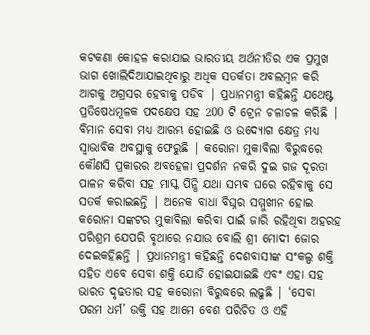କଟକଣା କୋହଳ କରାଯାଇ ଭାରତୀୟ ଅର୍ଥନୀତିର ଏକ ପ୍ରମୁଖ ଭାଗ ଖୋଲିଦିଆଯାଇଥିବାରୁ ଅଧିକ ସତର୍କତା ଅବଲମ୍ବନ କରି ଆଗକୁ ଅଗ୍ରସର ହେବାକୁ ପଡିବ | ପ୍ରଧାନମନ୍ତ୍ରୀ କହିଛନ୍ତି ଯଥେଷ୍ଟ ପ୍ରତିଷେଧମୂଳକ ପଦକ୍ଷେପ ସହ 200 ଟି ଟ୍ରେନ ଚଳାଚଳ କରିଛି | ବିମାନ ସେବା ମଧ୍ୟ ଆରମ୍ଭ ହୋଇଛି ଓ ଉଦ୍ୟୋଗ କ୍ଷେତ୍ର ମଧ୍ୟ ସ୍ଵାଭାବିକ ଅବସ୍ଥାକୁ ଫେରୁଛି | କରୋନା ମୁକାବିଲା ବିରୁଦ୍ଧରେ କୌଣସି ପ୍ରକାରର ଅବହେଳା ପ୍ରଦର୍ଶନ ନକରି ଦୁଇ ଗଜ ଦୂରତା ପାଳନ କରିବା ସହ ମାସ୍କ ପିନ୍ଧି ଯଥା ସମ୍ଭବ ଘରେ ରହିବାକୁ ସେ ସତର୍କ କରାଇଛନ୍ତି | ଅନେକ ବାଧା ବିଘ୍ନର ସମ୍ମୁଖୀନ ହୋଇ କରୋନା ସଙ୍କଟର ମୁକାବିଲା କରିବା ପାଇଁ ଜାରି ରହିଥିବା ଅହରହ ପରିଶ୍ରମ ଯେପରି ବୃଥାରେ ନଯାଉ ବୋଲି ଶ୍ରୀ ମୋଦୀ ଜୋର ଦେଇକହିଛନ୍ତି | ପ୍ରଧାନମନ୍ତ୍ରୀ କହିଛନ୍ତି ଦେଶବାସୀଙ୍କ ସଂକଲ୍ପ ଶକ୍ତି ସହିତ ଏବେ ସେବା ଶକ୍ତି ଯୋଡି ହୋଇଯାଇଛି ଏବଂ ଏହା ସହ ଭାରତ ଦୃଢତାର ସହ କରୋନା ବିରୁଦ୍ଧରେ ଲଢୁଛି | ‘ସେବା ପରମ ଧର୍ମ’ ଉକ୍ତି ସହ ଆମେ ବେଶ ପରିଚିତ ଓ ଏହି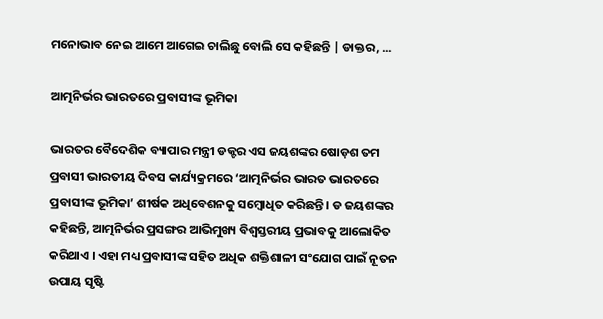ମନୋଭାବ ନେଇ ଆମେ ଆଗେଇ ଚାଲିଛୁ ବୋଲି ସେ କହିଛନ୍ତି | ଡାକ୍ତର, ...

ଆତ୍ମନିର୍ଭର ଭାରତରେ ପ୍ରବାସୀଙ୍କ ଭୂମିକା

ଭାରତର ବୈଦେଶିକ ବ୍ୟାପାର ମନ୍ତ୍ରୀ ଡକ୍ଟର ଏସ ଜୟଶଙ୍କର ଷୋଡ଼ଶ ତମ ପ୍ରବାସୀ ଭାରତୀୟ ଦିବସ କାର୍ଯ୍ୟକ୍ରମରେ ‘ଆତ୍ମନିର୍ଭର ଭାରତ ଭାରତରେ ପ୍ରବାସୀଙ୍କ ଭୂମିକା’ ଶୀର୍ଷକ ଅଧିବେଶନକୁ ସମ୍ବୋଧିତ କରିଛନ୍ତି । ଡ ଜୟଶଙ୍କର କହିଛନ୍ତି, ଆତ୍ମନିର୍ଭର ପ୍ରସଙ୍ଗର ଆଭିମୁଖ୍ୟ ବିଶ୍ୱସ୍ତରୀୟ ପ୍ରଭାବକୁ ଆଲୋକିତ କରିଥାଏ । ଏହା ମଧ୍ୟ ପ୍ରବାସୀଙ୍କ ସହିତ ଅଧିକ ଶକ୍ତିଶାଳୀ ସଂଯୋଗ ପାଇଁ ନୂତନ ଉପାୟ ସୃଷ୍ଟି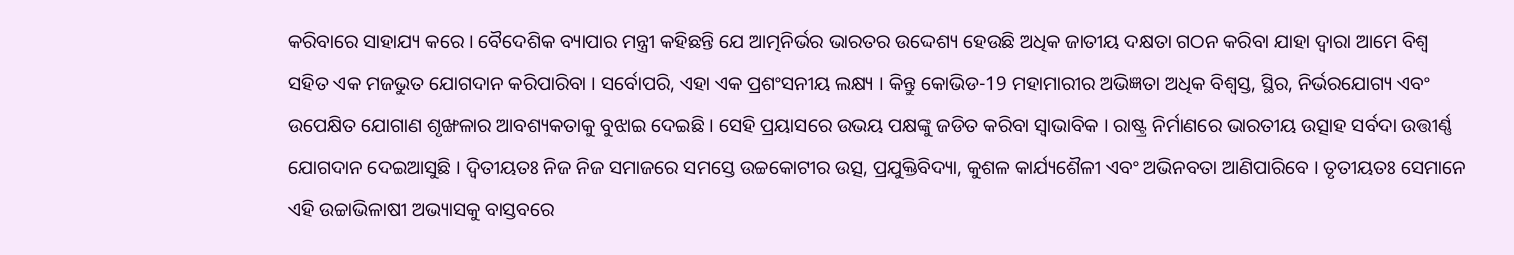କରିବାରେ ସାହାଯ୍ୟ କରେ । ବୈଦେଶିକ ବ୍ୟାପାର ମନ୍ତ୍ରୀ କହିଛନ୍ତି ଯେ ଆତ୍ମନିର୍ଭର ଭାରତର ଉଦ୍ଦେଶ୍ୟ ହେଉଛି ଅଧିକ ଜାତୀୟ ଦକ୍ଷତା ଗଠନ କରିବା ଯାହା ଦ୍ବାରା ଆମେ ବିଶ୍ୱ ସହିତ ଏକ ମଜଭୁତ ଯୋଗଦାନ କରିପାରିବା । ସର୍ବୋପରି, ଏହା ଏକ ପ୍ରଶଂସନୀୟ ଲକ୍ଷ୍ୟ । କିନ୍ତୁ କୋଭିଡ-19 ମହାମାରୀର ଅଭିଜ୍ଞତା ଅଧିକ ବିଶ୍ୱସ୍ତ, ସ୍ଥିର, ନିର୍ଭରଯୋଗ୍ୟ ଏବଂ ଉପେକ୍ଷିତ ଯୋଗାଣ ଶୃଙ୍ଖଳାର ଆବଶ୍ୟକତାକୁ ବୁଝାଇ ଦେଇଛି । ସେହି ପ୍ରୟାସରେ ଉଭୟ ପକ୍ଷଙ୍କୁ ଜଡିତ କରିବା ସ୍ୱାଭାବିକ । ରାଷ୍ଟ୍ର ନିର୍ମାଣରେ ଭାରତୀୟ ଉତ୍ସାହ ସର୍ବଦା ଉତ୍ତୀର୍ଣ୍ଣ ଯୋଗଦାନ ଦେଇଆସୁଛି । ଦ୍ୱିତୀୟତଃ ନିଜ ନିଜ ସମାଜରେ ସମସ୍ତେ ଉଚ୍ଚକୋଟୀର ଉତ୍ସ, ପ୍ରଯୁକ୍ତିବିଦ୍ୟା, କୁଶଳ କାର୍ଯ୍ୟଶୈଳୀ ଏବଂ ଅଭିନବତା ଆଣିପାରିବେ । ତୃତୀୟତଃ ସେମାନେ ଏହି ଉଚ୍ଚାଭିଳାଷୀ ଅଭ୍ୟାସକୁ ବାସ୍ତବରେ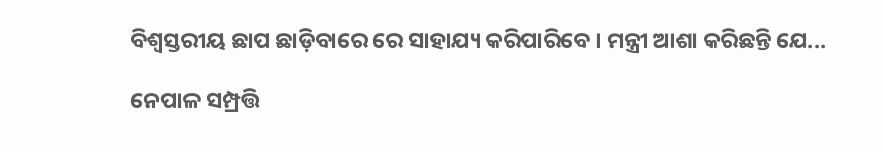ବିଶ୍ୱସ୍ତରୀୟ ଛାପ ଛାଡ଼ିବାରେ ରେ ସାହାଯ୍ୟ କରିପାରିବେ । ମନ୍ତ୍ରୀ ଆଶା କରିଛନ୍ତି ଯେ...

ନେପାଳ ସମ୍ପ୍ରତ୍ତି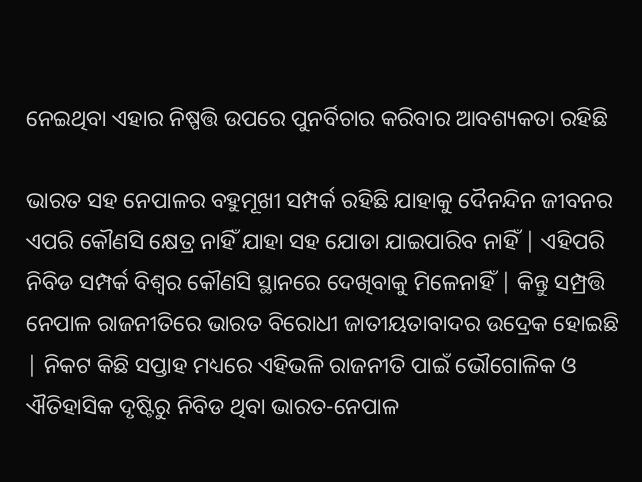ନେଇଥିବା ଏହାର ନିଷ୍ପତ୍ତି ଉପରେ ପୁନର୍ବିଚାର କରିବାର ଆବଶ୍ୟକତା ରହିଛି

ଭାରତ ସହ ନେପାଳର ବହୁମୂଖୀ ସମ୍ପର୍କ ରହିଛି ଯାହାକୁ ଦୈନନ୍ଦିନ ଜୀବନର ଏପରି କୌଣସି କ୍ଷେତ୍ର ନାହିଁ ଯାହା ସହ ଯୋଡା ଯାଇପାରିବ ନାହିଁ | ଏହିପରି ନିବିଡ ସମ୍ପର୍କ ବିଶ୍ଵର କୌଣସି ସ୍ଥାନରେ ଦେଖିବାକୁ ମିଳେନାହିଁ | କିନ୍ତୁ ସମ୍ପ୍ରତ୍ତି ନେପାଳ ରାଜନୀତିରେ ଭାରତ ବିରୋଧୀ ଜାତୀୟତାବାଦର ଉଦ୍ରେକ ହୋଇଛି | ନିକଟ କିଛି ସପ୍ତାହ ମଧ୍ୟରେ ଏହିଭଳି ରାଜନୀତି ପାଇଁ ଭୌଗୋଳିକ ଓ ଐତିହାସିକ ଦୃଷ୍ଟିରୁ ନିବିଡ ଥିବା ଭାରତ-ନେପାଳ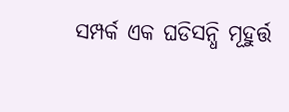ସମ୍ପର୍କ ଏକ ଘଡିସନ୍ଧି ମୂହୁର୍ତ୍ତ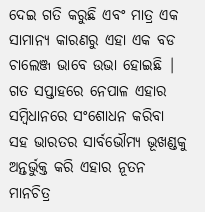ଦେଇ ଗତି କରୁଛି ଏବଂ ମାତ୍ର ଏକ ସାମାନ୍ୟ କାରଣରୁ ଏହା ଏକ ବଡ ଚାଲେଞ୍ଜ ଭାବେ ଉଭା ହୋଇଛି | ଗତ ସପ୍ତାହରେ ନେପାଳ ଏହାର ସମ୍ବିଧାନରେ ସଂଶୋଧନ କରିବା ସହ ଭାରତର ସାର୍ବଭୌମ୍ୟ ଭୂଖଣ୍ଡକୁ ଅନ୍ତର୍ଭୁକ୍ତ କରି ଏହାର ନୂତନ ମାନଚିତ୍ର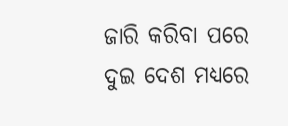ଜାରି କରିବା ପରେ ଦୁଇ ଦେଶ ମଧ୍ୟରେ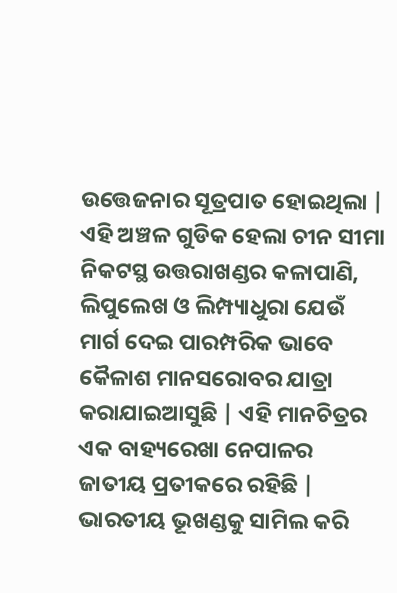ଉତ୍ତେଜନାର ସୂତ୍ରପାତ ହୋଇଥିଲା | ଏହି ଅଞ୍ଚଳ ଗୁଡିକ ହେଲା ଚୀନ ସୀମା ନିକଟସ୍ଥ ଉତ୍ତରାଖଣ୍ଡର କଳାପାଣି, ଲିପୁଲେଖ ଓ ଲିମ୍ପ୍ୟାଧୁରା ଯେଉଁ ମାର୍ଗ ଦେଇ ପାରମ୍ପରିକ ଭାବେ କୈଳାଶ ମାନସରୋବର ଯାତ୍ରା କରାଯାଇଆସୁଛି | ଏହି ମାନଚିତ୍ରର ଏକ ବାହ୍ୟରେଖା ନେପାଳର ଜାତୀୟ ପ୍ରତୀକରେ ରହିଛି | ଭାରତୀୟ ଭୂଖଣ୍ଡକୁ ସାମିଲ କରି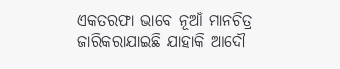ଏକତରଫା ଭାବେ ନୂଆଁ ମାନଚିତ୍ର ଜାରିକରାଯାଇଛି ଯାହାକି ଆଦୌ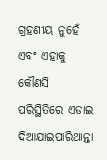ଗ୍ରହଣୀୟ ନୁହେଁ ଏବଂ ଏହାକୁ କୌଣସି ପରିସ୍ଥିତିରେ ଏଡାଇ ଦିଆଯାଇପାରିଥାନ୍ତା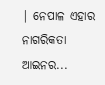| ନେପାଳ ଏହାର ନାଗରିକତା ଆଇନର...